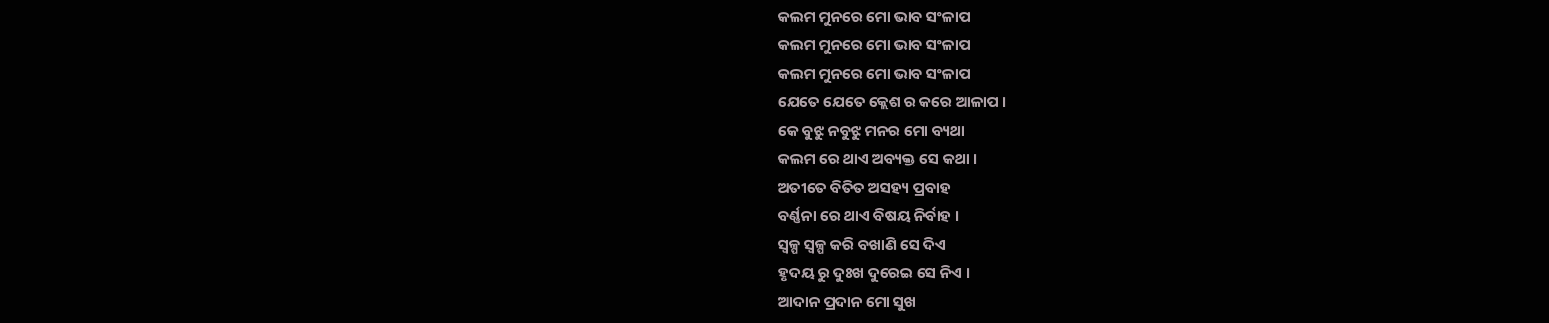କଲମ ମୁନରେ ମୋ ଭାବ ସଂଳାପ
କଲମ ମୁନରେ ମୋ ଭାବ ସଂଳାପ
କଲମ ମୁନରେ ମୋ ଭାବ ସଂଳାପ
ଯେତେ ଯେତେ କ୍ଲେଶ ର କରେ ଆଳାପ ।
କେ ବୁଝୁ ନବୁଝୁ ମନର ମୋ ବ୍ୟଥା
କଲମ ରେ ଥାଏ ଅବ୍ୟକ୍ତ ସେ କଥା ।
ଅତୀତେ ବିତିତ ଅସହ୍ୟ ପ୍ରବାହ
ବର୍ଣ୍ଣନା ରେ ଥାଏ ବିଷୟ ନିର୍ବାହ ।
ସ୍ୱଳ୍ପ ସ୍ୱଳ୍ପ କରି ବଖାଣି ସେ ଦିଏ
ହୃଦୟ ରୁ ଦୁଃଖ ଦୁରେଇ ସେ ନିଏ ।
ଆଦାନ ପ୍ରଦାନ ମୋ ସୁଖ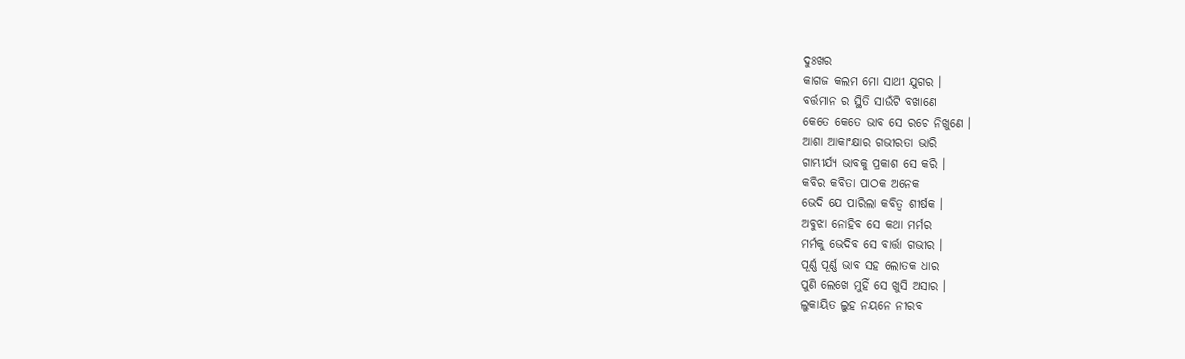ଦୁଃଖର
କାଗଜ କଲମ ମୋ ସାଥୀ ଯୁଗର ।
ବର୍ତ୍ତମାନ ର ସ୍ଥିତି ସାଉଁଟି ବଖାଣେ
କେତେ କେତେ ଭାବ ସେ ରଚେ ନିଖୁଣେ ।
ଆଶା ଆକାଂକ୍ଷାର ଗଭୀରତା ଭାରି
ଗାମ୍ଭୀର୍ଯ୍ୟ ଭାବକୁ ପ୍ରକାଶ ସେ କରି ।
କବିର କବିତା ପାଠକ ଅନେକ
ଭେଦି ଯେ ପାରିଲା କବିତ୍ଵ ଶୀର୍ଷକ ।
ଅବୁଝା ନୋହିବ ସେ କଥା ମର୍ମର
ମର୍ମକୁ ଭେଦିବ ସେ ବାର୍ତ୍ତା ଗଭୀର ।
ପୂର୍ଣ୍ଣ ପୂର୍ଣ୍ଣ ଭାବ ସହ ଲୋତକ ଧାର
ପୁଣି ଲେଖେ ମୁହିଁ ସେ ଖୁସି ଅସାର ।
ଲୁକାୟିତ ଲୁହ ନୟନେ ନୀରବ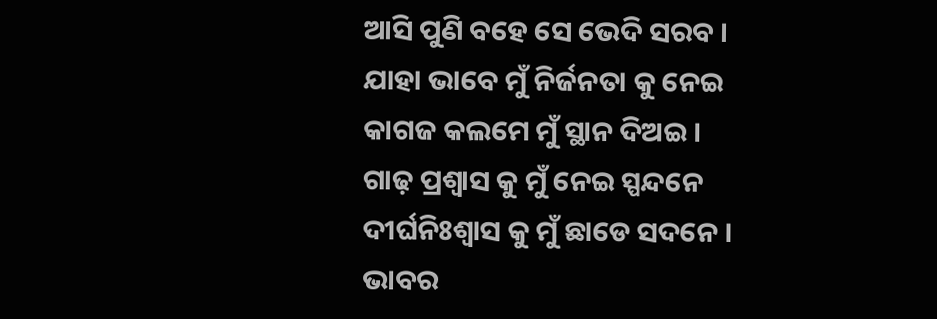ଆସି ପୁଣି ବହେ ସେ ଭେଦି ସରବ ।
ଯାହା ଭାବେ ମୁଁ ନିର୍ଜନତା କୁ ନେଇ
କାଗଜ କଲମେ ମୁଁ ସ୍ଥାନ ଦିଅଇ ।
ଗାଢ଼ ପ୍ରଶ୍ୱାସ କୁ ମୁଁ ନେଇ ସ୍ପନ୍ଦନେ
ଦୀର୍ଘନିଃଶ୍ବାସ କୁ ମୁଁ ଛାଡେ ସଦନେ ।
ଭାବର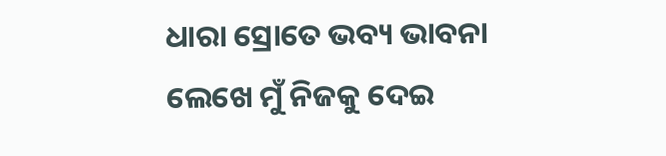ଧାରା ସ୍ରୋତେ ଭବ୍ୟ ଭାବନା
ଲେଖେ ମୁଁ ନିଜକୁ ଦେଇ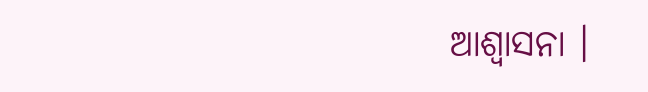ଆଶ୍ୱାସନା ।